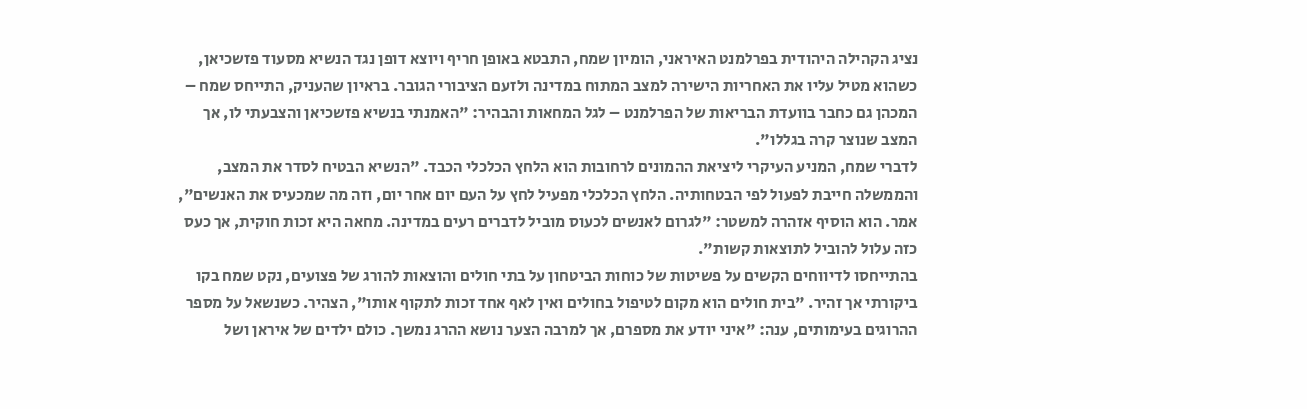נציג הקהילה היהודית בפרלמנט האיראני, הומיון שמח, התבטא באופן חריף ויוצא דופן נגד הנשיא מסעוד פזשכיאן, כשהוא מטיל עליו את האחריות הישירה למצב המתוח במדינה ולזעם הציבורי הגובר. בראיון שהעניק, התייחס שמח – המכהן גם כחבר בוועדת הבריאות של הפרלמנט – לגל המחאות והבהיר: "האמנתי בנשיא פזשכיאן והצבעתי לו, אך המצב שנוצר קרה בגללו".
לדברי שמח, המניע העיקרי ליציאת ההמונים לרחובות הוא הלחץ הכלכלי הכבד. "הנשיא הבטיח לסדר את המצב, והממשלה חייבת לפעול לפי הבטחותיה. הלחץ הכלכלי מפעיל לחץ על העם יום אחר יום, וזה מה שמכעיס את האנשים", אמר. הוא הוסיף אזהרה למשטר: "לגרום לאנשים לכעוס מוביל לדברים רעים במדינה. מחאה היא זכות חוקית, אך כעס כזה עלול להוביל לתוצאות קשות".
בהתייחסו לדיווחים הקשים על פשיטות של כוחות הביטחון על בתי חולים והוצאות להורג של פצועים, נקט שמח בקו ביקורתי אך זהיר. "בית חולים הוא מקום לטיפול בחולים ואין לאף אחד זכות לתקוף אותו", הצהיר. כשנשאל על מספר ההרוגים בעימותים, ענה: "איני יודע את מספרם, אך למרבה הצער נושא ההרג נמשך. כולם ילדים של איראן ושל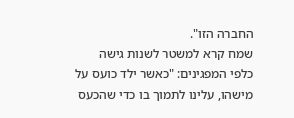החברה הזו".
שמח קרא למשטר לשנות גישה כלפי המפגינים: "כאשר ילד כועס על מישהו, עלינו לתמוך בו כדי שהכעס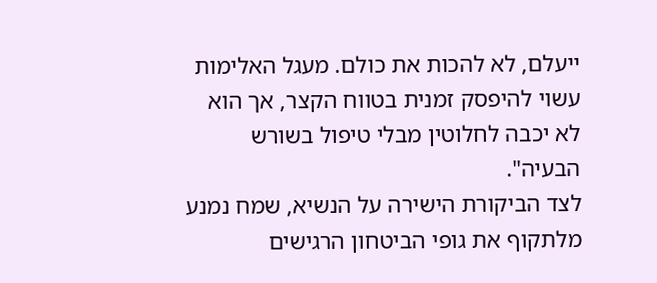ייעלם, לא להכות את כולם. מעגל האלימות עשוי להיפסק זמנית בטווח הקצר, אך הוא לא יכבה לחלוטין מבלי טיפול בשורש הבעיה".
לצד הביקורת הישירה על הנשיא, שמח נמנע מלתקוף את גופי הביטחון הרגישים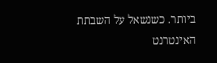ביותר. כשנשאל על השבתת האינטרנט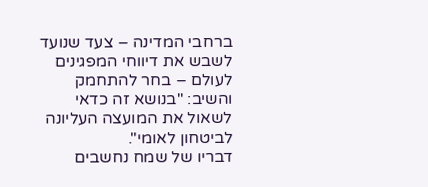ברחבי המדינה – צעד שנועד לשבש את דיווחי המפגינים לעולם – בחר להתחמק והשיב: "בנושא זה כדאי לשאול את המועצה העליונה לביטחון לאומי".
דבריו של שמח נחשבים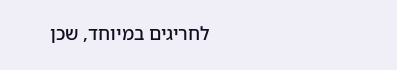לחריגים במיוחד, שכן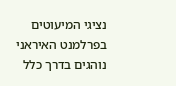נציגי המיעוטים בפרלמנט האיראני נוהגים בדרך כלל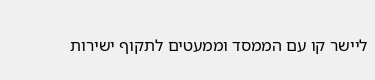ליישר קו עם הממסד וממעטים לתקוף ישירות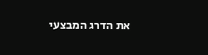את הדרג המבצעי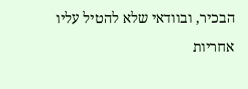הבכיר, ובוודאי שלא להטיל עליו אחריות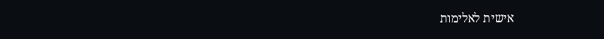אישית לאלימות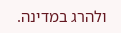ולהרג במדינה.